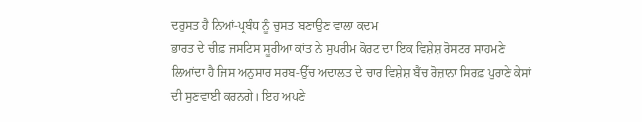ਦਰੁਸਤ ਹੈ ਨਿਆਂ-ਪ੍ਰਬੰਧ ਨੂੰ ਚੁਸਤ ਬਣਾਉਣ ਵਾਲਾ ਕਦਮ
ਭਾਰਤ ਦੇ ਚੀਫ਼ ਜਸਟਿਸ ਸੂਰੀਆ ਕਾਂਤ ਨੇ ਸੁਪਰੀਮ ਕੋਰਟ ਦਾ ਇਕ ਵਿਸ਼ੇਸ਼ ਰੋਸਟਰ ਸਾਹਮਣੇ ਲਿਆਂਦਾ ਹੈ ਜਿਸ ਅਨੁਸਾਰ ਸਰਬ-ਉੱਚ ਅਦਾਲਤ ਦੇ ਚਾਰ ਵਿਸ਼ੇਸ਼ ਬੈਂਚ ਰੋਜ਼ਾਨਾ ਸਿਰਫ਼ ਪੁਰਾਣੇ ਕੇਸਾਂ ਦੀ ਸੁਣਵਾਈ ਕਰਨਗੇ। ਇਹ ਅਪਣੇ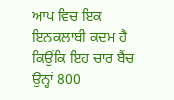ਆਪ ਵਿਚ ਇਕ ਇਨਕਲਾਬੀ ਕਦਮ ਹੈ ਕਿਉਂਕਿ ਇਹ ਚਾਰ ਬੈਂਚ ਉਨ੍ਹਾਂ 800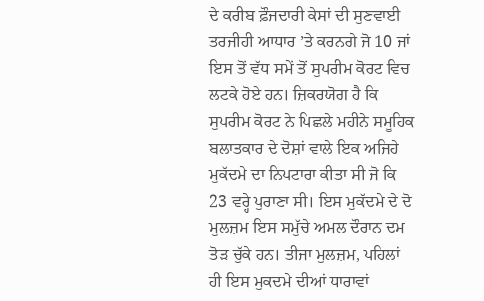ਦੇ ਕਰੀਬ ਫ਼ੌਜਦਾਰੀ ਕੇਸਾਂ ਦੀ ਸੁਣਵਾਈ ਤਰਜੀਹੀ ਆਧਾਰ ’ਤੇ ਕਰਨਗੇ ਜੋ 10 ਜਾਂ ਇਸ ਤੋਂ ਵੱਧ ਸਮੇਂ ਤੋਂ ਸੁਪਰੀਮ ਕੋਰਟ ਵਿਚ ਲਟਕੇ ਹੋਏ ਹਨ। ਜ਼ਿਕਰਯੋਗ ਹੈ ਕਿ ਸੁਪਰੀਮ ਕੋਰਟ ਨੇ ਪਿਛਲੇ ਮਹੀਨੇ ਸਮੂਹਿਕ ਬਲਾਤਕਾਰ ਦੇ ਦੋਸ਼ਾਂ ਵਾਲੇ ਇਕ ਅਜਿਹੇ ਮੁਕੱਦਮੇ ਦਾ ਨਿਪਟਾਰਾ ਕੀਤਾ ਸੀ ਜੋ ਕਿ 23 ਵਰ੍ਹੇ ਪੁਰਾਣਾ ਸੀ। ਇਸ ਮੁਕੱਦਮੇ ਦੇ ਦੋ ਮੁਲਜ਼ਮ ਇਸ ਸਮੁੱਚੇ ਅਮਲ ਦੌਰਾਨ ਦਮ ਤੋੜ ਚੁੱਕੇ ਹਨ। ਤੀਜਾ ਮੁਲਜ਼ਮ, ਪਹਿਲਾਂ ਹੀ ਇਸ ਮੁਕਦਮੇ ਦੀਆਂ ਧਾਰਾਵਾਂ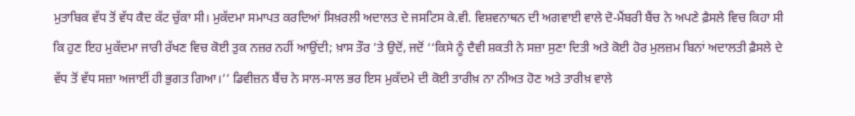ਮੁਤਾਬਿਕ ਵੱਧ ਤੋਂ ਵੱਧ ਕੈਦ ਕੱਟ ਚੁੱਕਾ ਸੀ। ਮੁਕੱਦਮਾ ਸਮਾਪਤ ਕਰਦਿਆਂ ਸਿਖ਼ਰਲੀ ਅਦਾਲਤ ਦੇ ਜਸਟਿਸ ਕੇ.ਵੀ. ਵਿਸ਼ਵਨਾਥਨ ਦੀ ਅਗਵਾਈ ਵਾਲੇ ਦੋ-ਮੈਂਬਰੀ ਬੈਂਚ ਨੇ ਅਪਣੇ ਫ਼ੈਸਲੇ ਵਿਚ ਕਿਹਾ ਸੀ ਕਿ ਹੁਣ ਇਹ ਮੁਕੱਦਮਾ ਜਾਰੀ ਰੱਖਣ ਵਿਚ ਕੋਈ ਤੁਕ ਨਜ਼ਰ ਨਹੀਂ ਆਉਂਦੀ; ਖ਼ਾਸ ਤੌਰ ’ਤੇ ਉਦੋਂ, ਜਦੋਂ ‘‘ਕਿਸੇ ਨੂੰ ਦੈਵੀ ਸ਼ਕਤੀ ਨੇ ਸਜ਼ਾ ਸੁਣਾ ਦਿਤੀ ਅਤੇ ਕੋਈ ਹੋਰ ਮੁਲਜ਼ਮ ਬਿਨਾਂ ਅਦਾਲਤੀ ਫ਼ੈਸਲੇ ਦੇ ਵੱਧ ਤੋਂ ਵੱਧ ਸਜ਼ਾ ਅਜਾਈਂ ਹੀ ਭੁਗਤ ਗਿਆ।’’ ਡਿਵੀਜ਼ਨ ਬੈਂਚ ਨੇ ਸਾਲ-ਸਾਲ ਭਰ ਇਸ ਮੁਕੱਦਮੇ ਦੀ ਕੋਈ ਤਾਰੀਖ਼ ਨਾ ਨੀਅਤ ਹੋਣ ਅਤੇ ਤਾਰੀਖ਼ ਵਾਲੇ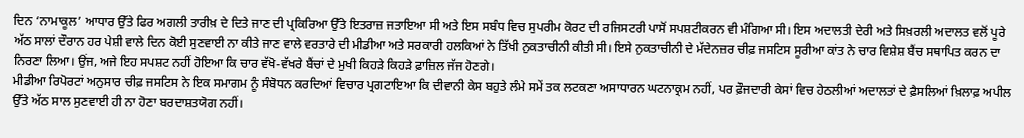ਦਿਨ ‘ਨਾਮਾਕੂਲ’ ਆਧਾਰ ਉੱਤੇ ਫਿਰ ਅਗਲੀ ਤਾਰੀਖ਼ ਦੇ ਦਿਤੇ ਜਾਣ ਦੀ ਪ੍ਰਕਿਰਿਆ ਉੱਤੇ ਇਤਰਾਜ਼ ਜਤਾਇਆ ਸੀ ਅਤੇ ਇਸ ਸਬੰਧ ਵਿਚ ਸੁਪਰੀਮ ਕੋਰਟ ਦੀ ਰਜਿਸਟਰੀ ਪਾਸੋਂ ਸਪਸ਼ਟੀਕਰਨ ਵੀ ਮੰਗਿਆ ਸੀ। ਇਸ ਅਦਾਲਤੀ ਦੇਰੀ ਅਤੇ ਸਿਖ਼ਰਲੀ ਅਦਾਲਤ ਵਲੋਂ ਪੂਰੇ ਅੱਠ ਸਾਲਾਂ ਦੌਰਾਨ ਹਰ ਪੇਸ਼ੀ ਵਾਲੇ ਦਿਨ ਕੋਈ ਸੁਣਵਾਈ ਨਾ ਕੀਤੇ ਜਾਣ ਵਾਲੇ ਵਰਤਾਰੇ ਦੀ ਮੀਡੀਆ ਅਤੇ ਸਰਕਾਰੀ ਹਲਕਿਆਂ ਨੇ ਤਿੱਖੀ ਨੁਕਤਾਚੀਨੀ ਕੀਤੀ ਸੀ। ਇਸੇ ਨੁਕਤਾਚੀਨੀ ਦੇ ਮੱਦੇਨਜ਼ਰ ਚੀਫ਼ ਜਸਟਿਸ ਸੂਰੀਆ ਕਾਂਤ ਨੇ ਚਾਰ ਵਿਸ਼ੇਸ਼ ਬੈਂਚ ਸਥਾਪਿਤ ਕਰਨ ਦਾ ਨਿਰਣਾ ਲਿਆ। ਉਂਜ, ਅਜੇ ਇਹ ਸਪਸ਼ਟ ਨਹੀਂ ਹੋਇਆ ਕਿ ਚਾਰ ਵੱਖੋ-ਵੱਖਰੇ ਬੈਂਚਾਂ ਦੇ ਮੁਖੀ ਕਿਹੜੇ ਕਿਹੜੇ ਫ਼ਾਜ਼ਿਲ ਜੱਜ ਹੋਣਗੇ।
ਮੀਡੀਆ ਰਿਪੋਰਟਾਂ ਅਨੁਸਾਰ ਚੀਫ਼ ਜਸਟਿਸ ਨੇ ਇਕ ਸਮਾਗਮ ਨੂੰ ਸੰਬੋਧਨ ਕਰਦਿਆਂ ਵਿਚਾਰ ਪ੍ਰਗਟਾਇਆ ਕਿ ਦੀਵਾਨੀ ਕੇਸ ਬਹੁਤੇ ਲੰਮੇ ਸਮੇਂ ਤਕ ਲਟਕਣਾ ਅਸਾਧਾਰਨ ਘਟਨਾਕ੍ਰਮ ਨਹੀਂ, ਪਰ ਫ਼ੌਜਦਾਰੀ ਕੇਸਾਂ ਵਿਚ ਹੇਠਲੀਆਂ ਅਦਾਲਤਾਂ ਦੇ ਫ਼ੈਸਲਿਆਂ ਖ਼ਿਲਾਫ਼ ਅਪੀਲ ਉੱਤੇ ਅੱਠ ਸਾਲ ਸੁਣਵਾਈ ਹੀ ਨਾ ਹੋਣਾ ਬਰਦਾਸ਼ਤਯੋਗ ਨਹੀਂ।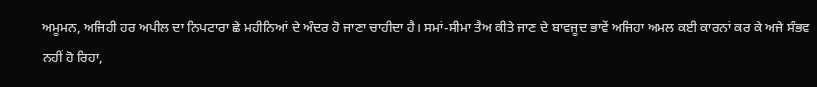ਅਮੂਮਨ, ਅਜਿਹੀ ਹਰ ਅਪੀਲ ਦਾ ਨਿਪਟਾਰਾ ਛੇ ਮਹੀਨਿਆਂ ਦੇ ਅੰਦਰ ਹੋ ਜਾਣਾ ਚਾਹੀਦਾ ਹੈ। ਸਮਾਂ-ਸੀਮਾ ਤੈਅ ਕੀਤੇ ਜਾਣ ਦੇ ਬਾਵਜੂਦ ਭਾਵੇਂ ਅਜਿਹਾ ਅਮਲ ਕਈ ਕਾਰਨਾਂ ਕਰ ਕੇ ਅਜੇ ਸੰਭਵ ਨਹੀਂ ਹੋ ਰਿਹਾ,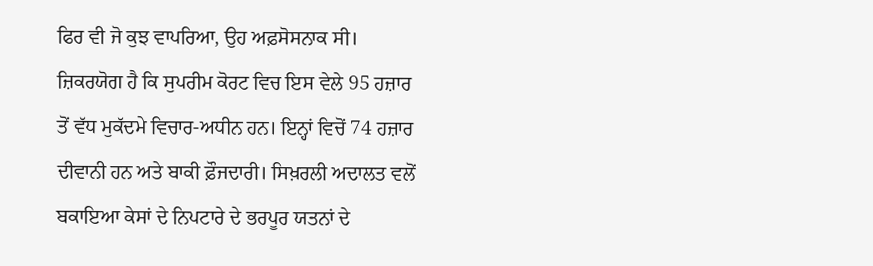ਫਿਰ ਵੀ ਜੋ ਕੁਝ ਵਾਪਰਿਆ, ਉਹ ਅਫ਼ਸੋਸਨਾਕ ਸੀ। ਜ਼ਿਕਰਯੋਗ ਹੈ ਕਿ ਸੁਪਰੀਮ ਕੋਰਟ ਵਿਚ ਇਸ ਵੇਲੇ 95 ਹਜ਼ਾਰ ਤੋਂ ਵੱਧ ਮੁਕੱਦਮੇ ਵਿਚਾਰ-ਅਧੀਨ ਹਨ। ਇਨ੍ਹਾਂ ਵਿਚੋਂ 74 ਹਜ਼ਾਰ ਦੀਵਾਨੀ ਹਨ ਅਤੇ ਬਾਕੀ ਫ਼ੌਜਦਾਰੀ। ਸਿਖ਼ਰਲੀ ਅਦਾਲਤ ਵਲੋਂ ਬਕਾਇਆ ਕੇਸਾਂ ਦੇ ਨਿਪਟਾਰੇ ਦੇ ਭਰਪੂਰ ਯਤਨਾਂ ਦੇ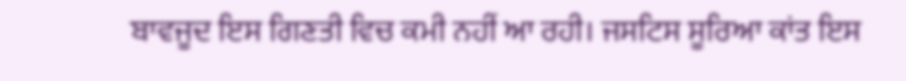ਬਾਵਜੂਦ ਇਸ ਗਿਣਤੀ ਵਿਚ ਕਮੀ ਨਹੀਂ ਆ ਰਹੀ। ਜਸਟਿਸ ਸੂਰਿਆ ਕਾਂਤ ਇਸ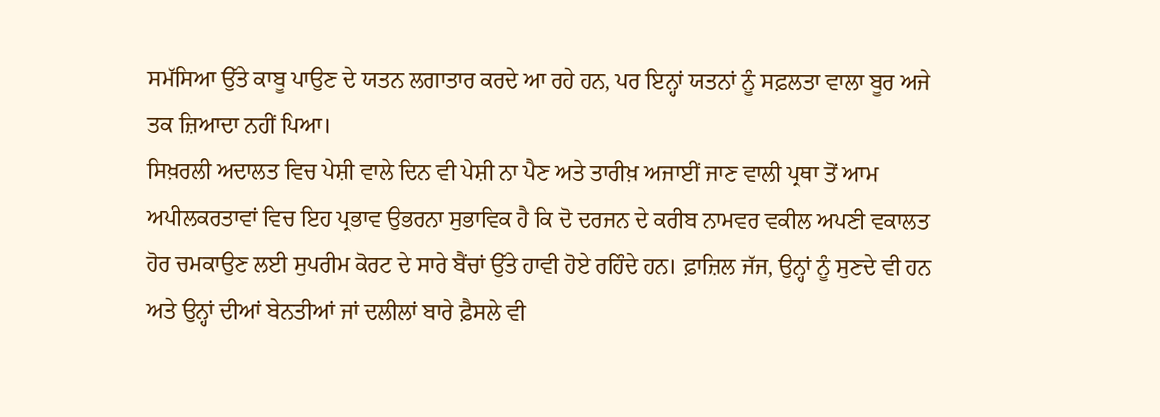ਸਮੱਸਿਆ ਉੱਤੇ ਕਾਬੂ ਪਾਉਣ ਦੇ ਯਤਨ ਲਗਾਤਾਰ ਕਰਦੇ ਆ ਰਹੇ ਹਨ, ਪਰ ਇਨ੍ਹਾਂ ਯਤਨਾਂ ਨੂੰ ਸਫ਼ਲਤਾ ਵਾਲਾ ਬੂਰ ਅਜੇ ਤਕ ਜ਼ਿਆਦਾ ਨਹੀਂ ਪਿਆ।
ਸਿਖ਼ਰਲੀ ਅਦਾਲਤ ਵਿਚ ਪੇਸ਼ੀ ਵਾਲੇ ਦਿਨ ਵੀ ਪੇਸ਼ੀ ਨਾ ਪੈਣ ਅਤੇ ਤਾਰੀਖ਼ ਅਜਾਈਂ ਜਾਣ ਵਾਲੀ ਪ੍ਰਥਾ ਤੋਂ ਆਮ ਅਪੀਲਕਰਤਾਵਾਂ ਵਿਚ ਇਹ ਪ੍ਰਭਾਵ ਉਭਰਨਾ ਸੁਭਾਵਿਕ ਹੈ ਕਿ ਦੋ ਦਰਜਨ ਦੇ ਕਰੀਬ ਨਾਮਵਰ ਵਕੀਲ ਅਪਣੀ ਵਕਾਲਤ ਹੋਰ ਚਮਕਾਉਣ ਲਈ ਸੁਪਰੀਮ ਕੋਰਟ ਦੇ ਸਾਰੇ ਬੈਂਚਾਂ ਉੱਤੇ ਹਾਵੀ ਹੋਏ ਰਹਿੰਦੇ ਹਨ। ਫ਼ਾਜ਼ਿਲ ਜੱਜ, ਉਨ੍ਹਾਂ ਨੂੰ ਸੁਣਦੇ ਵੀ ਹਨ ਅਤੇ ਉਨ੍ਹਾਂ ਦੀਆਂ ਬੇਨਤੀਆਂ ਜਾਂ ਦਲੀਲਾਂ ਬਾਰੇ ਫ਼ੈਸਲੇ ਵੀ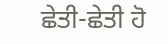ਛੇਤੀ-ਛੇਤੀ ਹੋ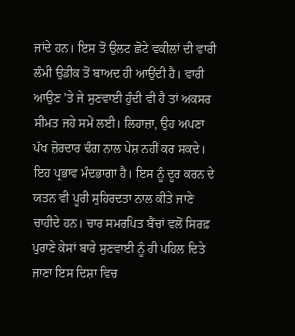ਜਾਂਦੇ ਹਨ। ਇਸ ਤੋਂ ਉਲਟ ਛੋਟੇ ਵਕੀਲਾਂ ਦੀ ਵਾਰੀ ਲੰਮੀ ਉਡੀਕ ਤੋਂ ਬਾਅਦ ਹੀ ਆਉਂਦੀ ਹੈ। ਵਾਰੀ ਆਉਣ ’ਤੇ ਜੇ ਸੁਣਵਾਈ ਹੁੰਦੀ ਵੀ ਹੈ ਤਾਂ ਅਕਸਰ ਸੀਮਤ ਜਹੇ ਸਮੇਂ ਲਈ। ਲਿਹਾਜ਼ਾ, ਉਹ ਅਪਣਾ ਪੱਖ ਜ਼ੋਰਦਾਰ ਢੰਗ ਨਾਲ ਪੇਸ਼ ਨਹੀਂ ਕਰ ਸਕਦੇ। ਇਹ ਪ੍ਰਭਾਵ ਮੰਦਭਾਗਾ ਹੈ। ਇਸ ਨੂੰ ਦੂਰ ਕਰਨ ਦੇ ਯਤਨ ਵੀ ਪੂਰੀ ਸੁਹਿਰਦਤਾ ਨਾਲ ਕੀਤੇ ਜਾਣੇ ਚਾਹੀਦੇ ਹਨ। ਚਾਰ ਸਮਰਪਿਤ ਬੈਂਚਾਂ ਵਲੋਂ ਸਿਰਫ਼ ਪੁਰਾਣੇ ਕੇਸਾਂ ਬਾਰੇ ਸੁਣਵਾਈ ਨੂੰ ਹੀ ਪਹਿਲ ਦਿਤੇ ਜਾਣਾ ਇਸ ਦਿਸ਼ਾ ਵਿਚ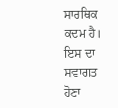ਸਾਰਥਿਕ ਕਦਮ ਹੈ। ਇਸ ਦਾ ਸਵਾਗਤ ਹੋਣਾ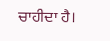ਚਾਹੀਦਾ ਹੈ।